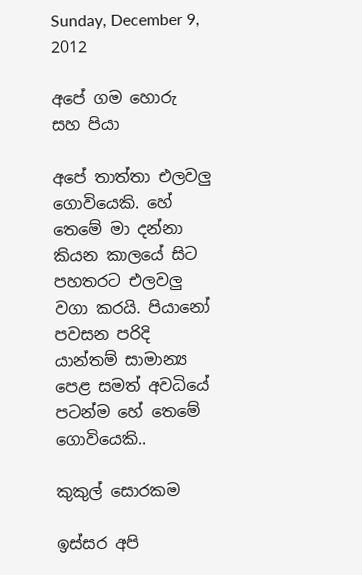Sunday, December 9, 2012

අපේ ගම හොරු සහ පියා

අපේ තාත්තා එලවලු ගොවියෙකි. හේ තෙමේ මා දන්නා කියන කාලයේ සිට පහතරට එලවලු වගා කරයි. පියානෝ පවසන පරිදි යාන්තම් සාමාන්‍ය පෙළ සමත් අවධියේ පටන්ම හේ තෙමේ ගොවියෙකි..

කුකුල් සොරකම

ඉස්සර අපි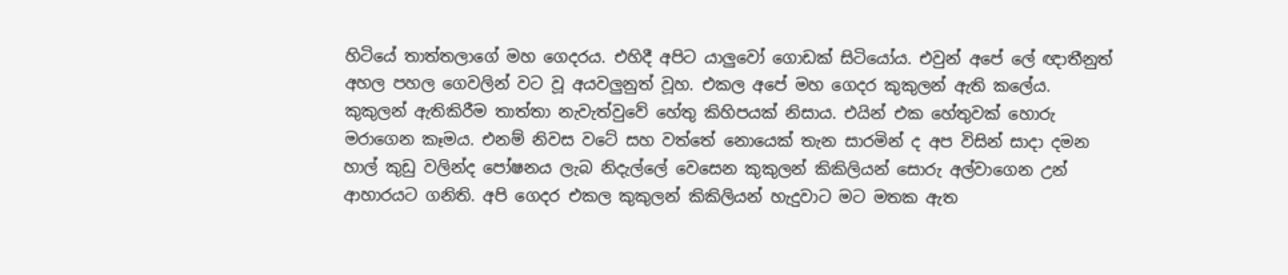හිටියේ තාත්තලාගේ මහ ගෙදරය. එහිදී අපිට යාලුවෝ ගොඩක් සිටියෝය. එවුන් අපේ ලේ ඥාතීනුත් අහල පහල ගෙවලින් වට වූ අයවලුනුත් වූහ. එකල අපේ මහ ගෙදර කුකුලන් ඇති කලේය. කුකුලන් ඇතිකිරීම තාත්තා නැවැත්වුවේ හේතු කිහිපයක් නිසාය. එයින් එක හේතුවක් හොරු මරාගෙන කෑමය. එනම් නිවස වටේ සහ වත්තේ නොයෙක් තැන සාරමින් ද අප විසින් සාදා දමන හාල් කුඩු වලින්ද පෝෂනය ලැබ නිදැල්ලේ වෙසෙන කුකුලන් කිකිලියන් සොරු අල්වාගෙන උන් ආහාරයට ගනිති. අපි ගෙදර එකල කුකුලන් කිකිලියන් හැදුවාට මට මතක ඇත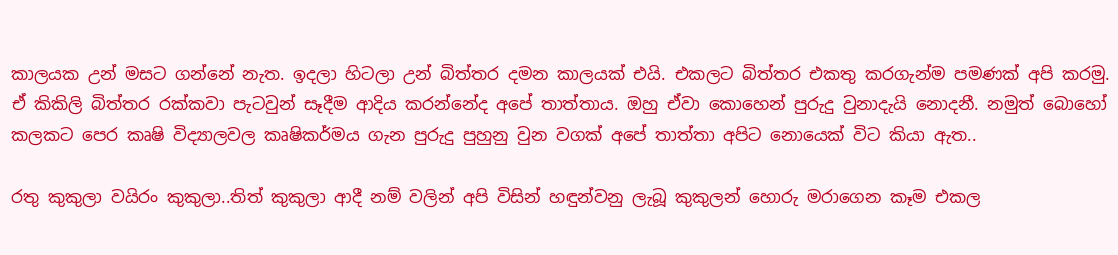කාලයක උන් මසට ගන්නේ නැත. ඉදලා හිටලා උන් බිත්තර දමන කාලයක් එයි. එකලට බිත්තර එකතු කරගැන්ම පමණක් අපි කරමු. ඒ කිකිලි බිත්තර රක්කවා පැටවුන් සෑදීම ආදිය කරන්නේද අපේ තාත්තාය. ඔහු ඒවා කොහෙන් පුරුදු වුනාදැයි නොදනී. නමුත් බොහෝ කලකට පෙර කෘෂි විද්‍යාලවල කෘෂිකර්මය ගැන පුරුදු පුහුනු වුන වගක් අපේ තාත්තා අපිට නොයෙක් විට කියා ඇත..

රතු කුකුලා වයිරං කුකුලා..තිත් කුකුලා ආදී නම් වලින් අපි විසින් හඳුන්වනු ලැබූ කුකුලන් හොරු මරාගෙන කෑම එකල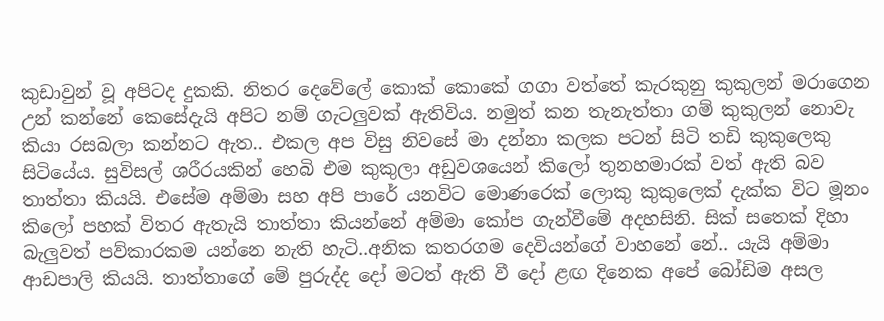කුඩාවුන් වූ අපිටද දුකකි. නිතර දෙවේලේ කොක් කොකේ ගගා වත්තේ කැරකුනු කුකුලන් මරාගෙන උන් කන්නේ කෙසේදැයි අපිට නම් ගැටලුවක් ඇතිවිය. නමුත් කන තැනැත්තා ගම් කුකුලන් නොවැ කියා රසබලා කන්නට ඇත.. එකල අප විසු නිවසේ මා දන්නා කලක පටන් සිටි තඩි කුකුලෙකු සිටියේය. සුවිසල් ශරීරයකින් හෙබි එම කුකුලා අඩුවශයෙන් කිලෝ තුනහමාරක් වත් ඇති බව තාත්තා කියයි. එසේම අම්මා සහ අපි පාරේ යනවිට මොණරෙක් ලොකු කුකුලෙක් දැක්ක විට මූනං කිලෝ පහක් විතර ඇතැයි තාත්තා කියන්නේ අම්මා කෝප ගැන්වීමේ අදහසිනි. සික් සතෙක් දිහා බැලුවත් පව්කාරකම යන්නෙ නැති හැටි..අනික කතරගම දෙවියන්ගේ වාහනේ නේ.. යැයි අම්මා ආඩපාලි කියයි. තාත්තාගේ මේ පුරුද්ද දෝ මටත් ඇති වී දෝ ළඟ දිනෙක අපේ බෝඩිම අසල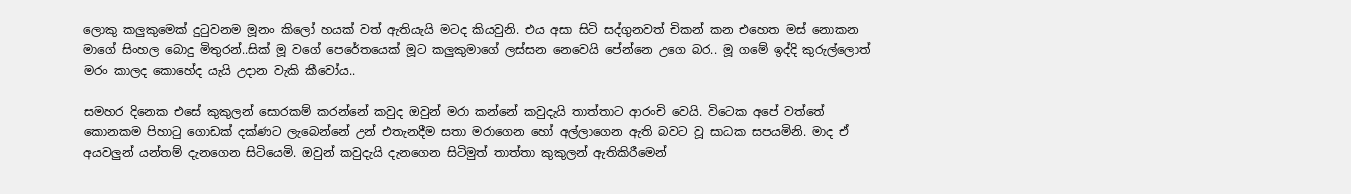ලොකු කලුකුමෙක් දුටුවනම මූනං කිලෝ හයක් වත් ඇතියැයි මටද කියවුනි. එය අසා සිටි සද්ගුනවත් චිකන් කන එහෙත මස් නොකන මාගේ සිංහල බොදු මිතුරන්..සික් මූ වගේ පෙරේතයෙක් මූට කලුකුමාගේ ලස්සන නෙවෙයි පේන්නෙ උගෙ බර.. මූ ගමේ ඉද්දි කුරුල්ලොත් මරං කාලද කොහේද යැයි උදාන වැකි කීවෝය..

සමහර දිනෙක එසේ කුකුලන් සොරකම් කරන්නේ කවුද ඔවුන් මරා කන්නේ කවුදැයි තාත්තාට ආරංචි වෙයි. විටෙක අපේ වත්තේ කොනකම පිහාටු ගොඩක් දක්ණට ලැබෙන්නේ උන් එතැනදීම සතා මරාගෙන හෝ අල්ලාගෙන ඇති බවට වූ සාධක සපයමිනි. මාද ඒ අයවලුන් යන්තම් දැනගෙන සිටියෙමි. ඔවුන් කවුදැයි දැනගෙන සිටිමුත් තාත්තා කුකුලන් ඇතිකිරීමෙන්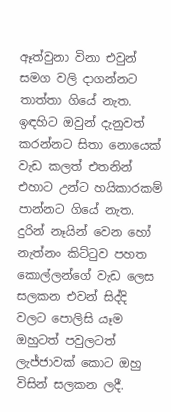ඈත්වුනා විනා එවුන් සමග වලි දාගන්නට තාත්තා ගියේ නැත. ඉඳහිට ඔවුන් දැනුවත් කරන්නට සිතා නොයෙක් වැඩ කලත් එතනින් එහාට උන්ට හයිකාරකම් පාන්නට ගියේ නැත. දුරින් නෑයින් වෙන හෝ නැත්නං කිට්ටුව පහත කොල්ලන්ගේ වැඩ ලෙස සලකන එවන් සිද්දි වලට පොලිසි යෑම ඔහුටත් පවුලටත් ලැජ්ජාවක් කොට ඔහු විසින් සලකන ලදී.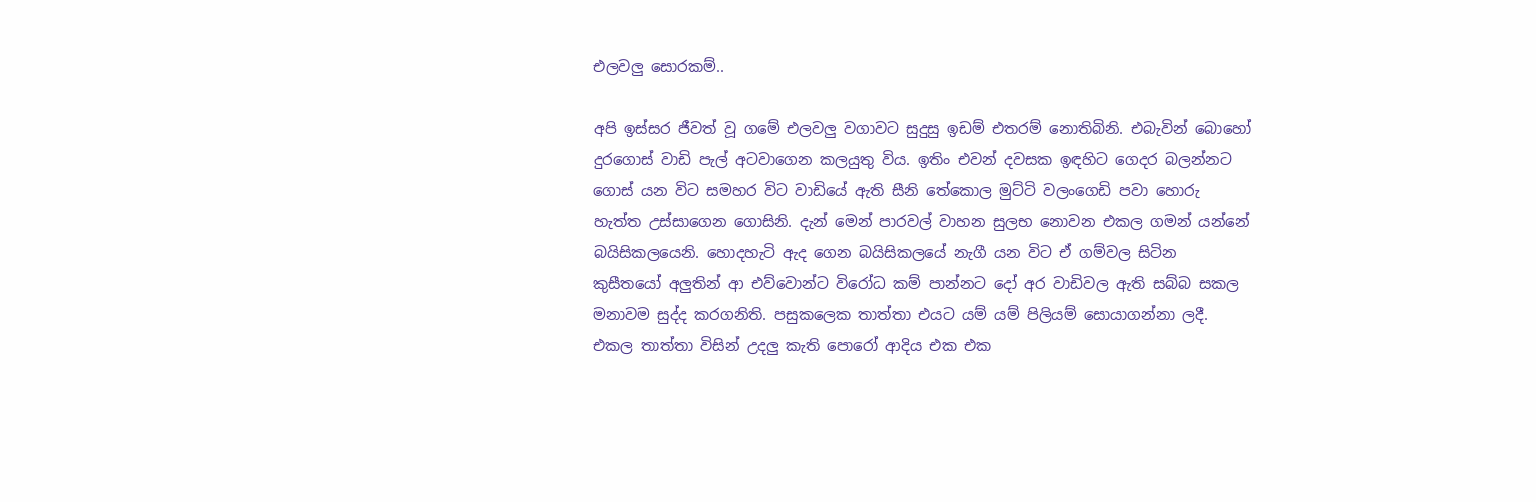එලවලු සොරකම්..

අපි ඉස්සර ජීවත් වූ ගමේ එලවලු වගාවට සුදුසු ඉඩම් එතරම් නොතිබිනි. එබැවින් බොහෝ දුරගොස් වාඩි පැල් අටවාගෙන කලයුතු විය. ඉතිං එවන් දවසක ඉඳහිට ගෙදර බලන්නට ගොස් යන විට සමහර විට වාඩියේ ඇති සීනි තේකොල මුට්ටි වලංගෙඩි පවා හොරු හැත්ත උස්සාගෙන ගොසිනි. දැන් මෙන් පාරවල් වාහන සුලභ නොවන එකල ගමන් යන්නේ බයිසිකලයෙනි. හොදහැටි ඇද ගෙන බයිසිකලයේ නැගී යන විට ඒ ගම්වල සිටින කුසීතයෝ අලුතින් ආ එව්වොන්ට විරෝධ කම් පාන්නට දෝ අර වාඩිවල ඇති සබ්බ සකල මනාවම සුද්ද කරගනිති. පසුකලෙක තාත්තා එයට යම් යම් පිලියම් සොයාගන්නා ලදී. එකල තාත්තා විසින් උදලු කැති පොරෝ ආදිය එක එක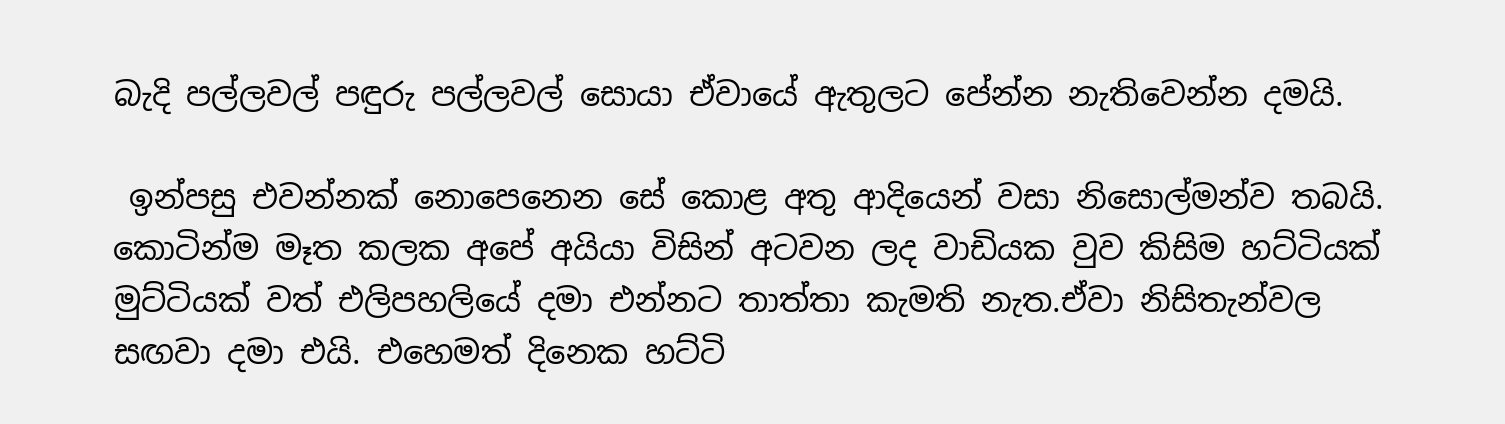බැදි පල්ලවල් පඳුරු පල්ලවල් සොයා ඒවායේ ඇතුලට පේන්න නැතිවෙන්න දමයි.

 ඉන්පසු එවන්නක් නොපෙනෙන සේ කොළ අතු ආදියෙන් වසා නිසොල්මන්ව තබයි. කොටින්ම මෑත කලක අපේ අයියා විසින් අටවන ලද වාඩියක වුව කිසිම හට්ටියක් මුට්ටියක් වත් එලිපහලියේ දමා එන්නට තාත්තා කැමති නැත.ඒවා නිසිතැන්වල සඟවා දමා එයි. එහෙමත් දිනෙක හට්ටි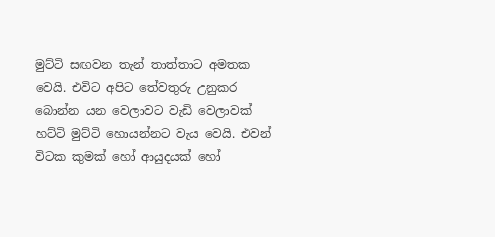මුට්ටි සඟවන තැන් තාත්තාට අමතක වෙයි. එවිට අපිට තේවතුරු උනුකර බොන්න යන වෙලාවට වැඩි වෙලාවක් හට්ටි මුට්ටි හොයන්නට වැය වෙයි. එවන් විටක කුමක් හෝ ආයුදයක් හෝ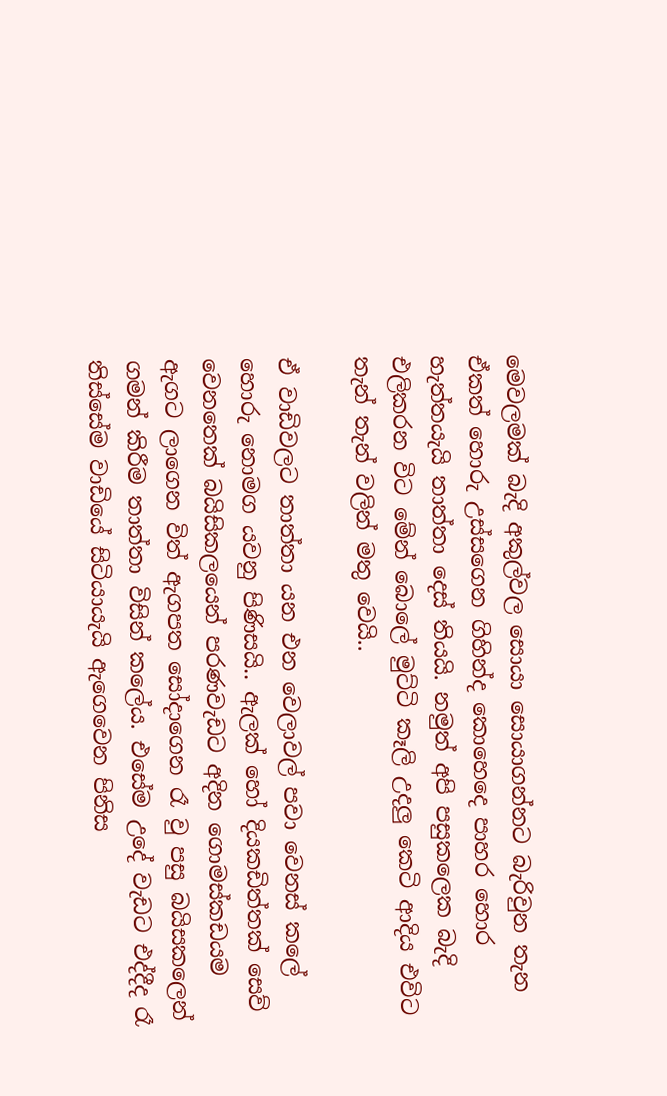මෙවලමක් බැදි අකුල්වල සොයා සොයාගන්නට බැරිවුන තැන ඒකත් හොරු උස්සගෙන ගිහින්ද කොහෙදෙ පාහර හොර හැත්තයැයි තාත්තා දෙස් තියයි. නමුත් අපි පසුකලෙක බැදි එලිකරන විට මේන් බොලේ මුට්ටි කෑලි උදලු කෙටි ආදිය එවිට තැන් තැන් වලින් මතු වෙයි..

ඒ වාඩිවලට තාත්තා යන එන වෙලාවල් පවා වෙනස් කලේ හොරු නොමග යවනු පිණිසයි.. ඇලක් හෝ දියකඩිත්තක් සෙව් වෙනතෙක් බයිසිකලයෙන් පරණවැඩට අදින ගොමස්කඩයම ඇගට ලාගෙන විත් ඇගපත සෝදාගෙන රෑ වු පසු බයිසකලෙන් ගමන් කිරීම තාත්තා විසින් කලේය. එසේම උදේ වැඩට එද්දීද රෑ තිස්සේම වාඩියේ සිටියායැයි ඇගෙවෙන පිනිස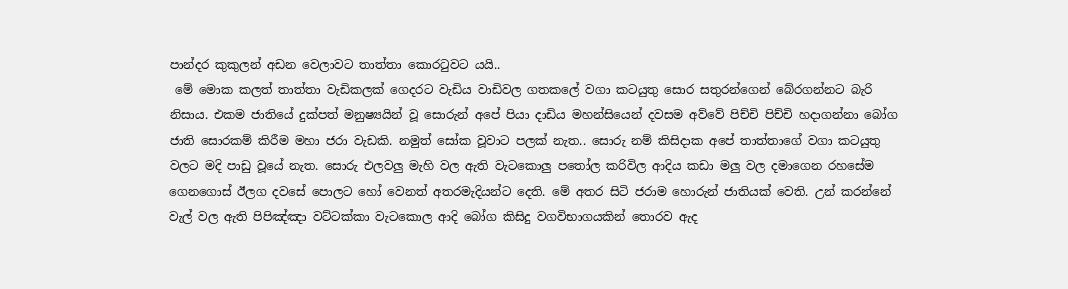පාන්දර කුකුලන් අඩන වෙලාවට තාත්තා කොරටුවට යයි..
 මේ මොක කලත් තාත්තා වැඩිකලක් ගෙදරට වැඩිය වාඩිවල ගතකලේ වගා කටයුතු සොර සතුරන්ගෙන් බේරගන්නට බැරි නිසාය. එකම ජාතියේ දුක්පත් මනුෂ්‍යයින් වූ සොරුන් අපේ පියා දාඩිය මහන්සියෙන් දවසම අව්වේ පිච්චි පිච්චි හදාගන්නා බෝග ජාති සොරකම් කිරීම මහා ජරා වැඩකි. නමුත් සෝක වූවාට පලක් නැත.. සොරු නම් කිසිදාක අපේ තාත්තාගේ වගා කටයුතු වලට මදි පාඩු වූයේ නැත. සොරු එලවලු මැහි වල ඇති වැටකොලු පතෝල කරිවිල ආදිය කඩා මලු වල දමාගෙන රහසේම ගෙනගොස් ඊලග දවසේ පොලට හෝ වෙනත් අතරමැදියන්ට දෙති. මේ අතර සිටි ජරාම හොරුන් ජාතියක් වෙති. උන් කරන්නේ වැල් වල ඇති පිපිඤ්ඤා වට්ටක්කා වැටකොල ආදි බෝග කිසිදු වගවිභාගයකින් තොරව ඇද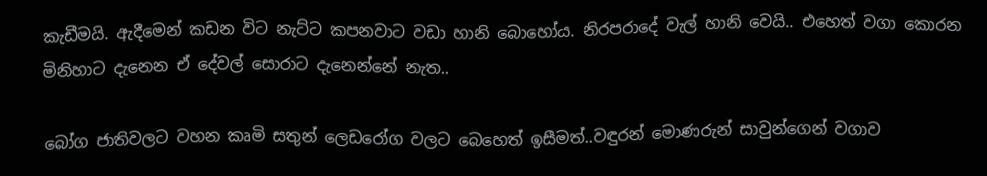කැඩීමයි. ඇදීමෙන් කඩන විට නැට්ට කපනවාට වඩා හානි බොහෝය. නිරපරාදේ වැල් හානි වෙයි.. එහෙත් වගා කොරන මිනිහාට දැනෙන ඒ දේවල් සොරාට දැනෙන්නේ නැත..

බෝග ජාතිවලට වහන කෘමි සතුන් ලෙඩරෝග වලට බෙහෙත් ඉසීමත්..වඳුරන් මොණරුන් සාවුන්ගෙන් වගාව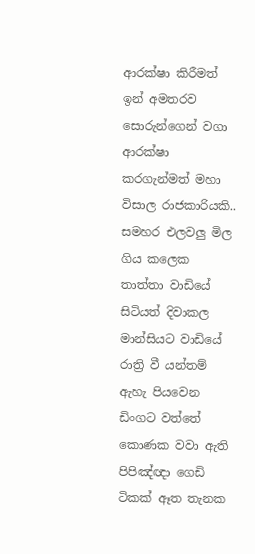ආරක්ෂා කිරීමත් ඉන් අමතරව සොරුන්ගෙන් වගා ආරක්ෂා කරගැන්මත් මහා විසාල රාජකාරියකි.. සමහර එලවලු මිල ගිය කලෙක තාත්තා වාඩියේ සිටියත් දිවාකල මාන්සියට වාඩියේ රාත්‍රි වී යන්තම් ඇහැ පියවෙන ඩිංගට වත්තේ කොණක වවා ඇති පිපිඤ්ඥා ගෙඩි ටිකක් ඈත තැනක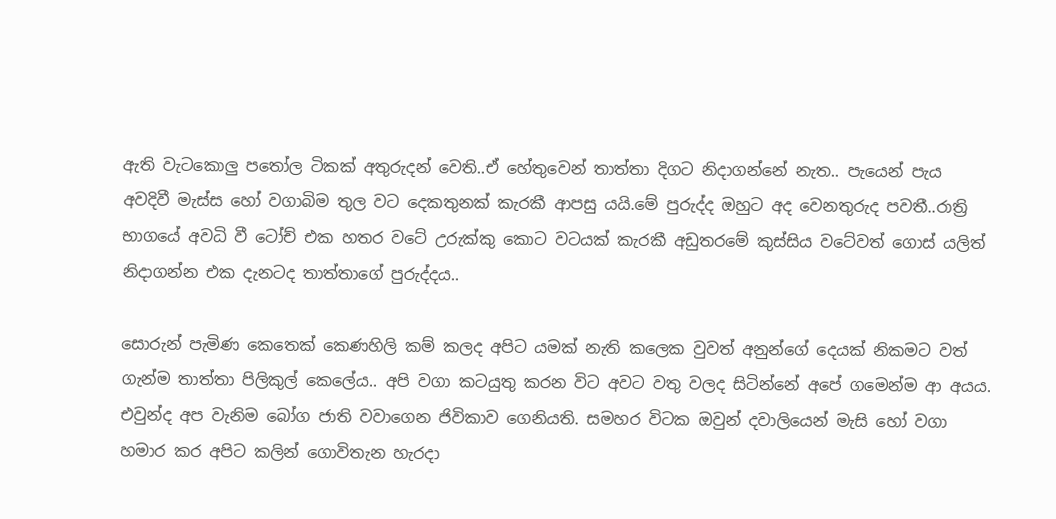ඇති වැටකොලු පතෝල ටිකක් අතුරුදන් වෙති..ඒ හේතුවෙන් තාත්තා දිගට නිදාගන්නේ නැත.. පැයෙන් පැය අවදිවී මැස්ස හෝ වගාබිම තුල වට දෙකතුනක් කැරකී ආපසු යයි.මේ පුරුද්ද ඔහුට අද වෙනතුරුද පවතී..රාත්‍රි භාගයේ අවධි වී ටෝච් එක හතර වටේ උරුක්කු කොට වටයක් කැරකී අඩුතරමේ කුස්සිය වටේවත් ගොස් යලිත් නිදාගන්න එක දැනටද තාත්තාගේ පුරුද්දය..

සොරුන් පැමිණ කෙතෙක් කෙණහිලි කම් කලද අපිට යමක් නැති කලෙක වුවත් අනුන්ගේ දෙයක් නිකමට වත් ගැන්ම තාත්තා පිලිකුල් කෙලේය.. අපි වගා කටයුතු කරන විට අවට වතු වලද සිටින්නේ අපේ ගමෙන්ම ආ අයය. එවුන්ද අප වැනිම බෝග ජාති වවාගෙන ජිවිකාව ගෙනියති. සමහර විටක ඔවුන් දවාලියෙන් මැසි හෝ වගා හමාර කර අපිට කලින් ගොවිතැන හැරදා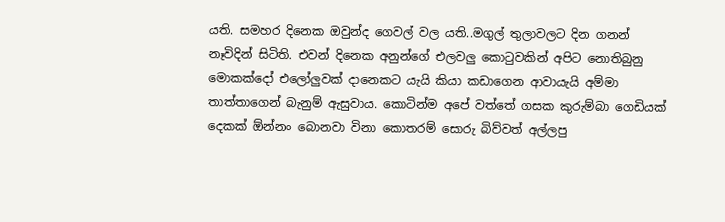යති. සමහර දිනෙක ඔවුන්ද ගෙවල් වල යති..මගුල් තුලාවලට දින ගනන් නෑවිදින් සිටිති. එවන් දිනෙක අනුන්ගේ එලවලු කොටුවකින් අපිට නොතිබුනු මොකක්දෝ එලෝලුවක් දානෙකට යැයි කියා කඩාගෙන ආවායැයි අම්මා තාත්තාගෙන් බැනුම් ඇසුවාය. කොටින්ම අපේ වත්තේ ගසක කුරුම්බා ගෙඩියක් දෙකක් ඕන්නං බොනවා විනා කොතරම් සොරු බිව්වත් අල්ලපු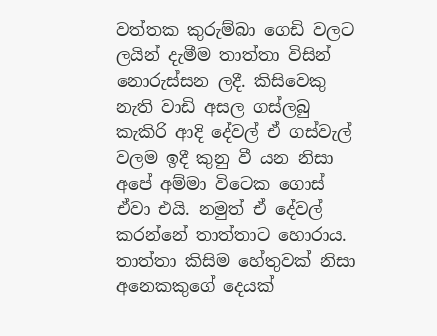වත්තක කුරුම්බා ගෙඩි වලට ලයින් දැමීම තාත්තා විසින් නොරුස්සන ලදී. කිසිවෙකු නැති වාඩි අසල ගස්ලබු කැකිරි ආදි දේවල් ඒ ගස්වැල් වලම ඉදී කුනු වී යන නිසා අපේ අම්මා විටෙක ගොස් ඒවා එයි. නමුත් ඒ දේවල් කරන්නේ තාත්තාට හොරාය. තාත්තා කිසිම හේතුවක් නිසා අනෙකකුගේ දෙයක්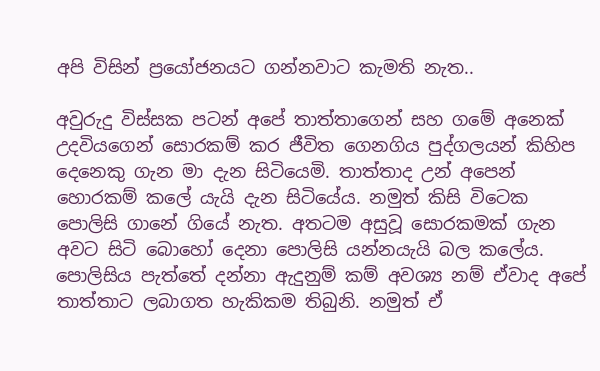අපි විසින් ප්‍රයෝජනයට ගන්නවාට කැමති නැත..

අවුරුදු විස්සක පටන් අපේ තාත්තාගෙන් සහ ගමේ අනෙක් උදවියගෙන් සොරකම් කර ජීවිත ගෙනගිය පුද්ගලයන් කිහිප දෙනෙකු ගැන මා දැන සිටියෙමි. තාත්තාද උන් අපෙන් හොරකම් කලේ යැයි දැන සිටියේය. නමුත් කිසි විටෙක පොලිසි ගානේ ගියේ නැත. අතටම අසුවූ සොරකමක් ගැන අවට සිටි බොහෝ දෙනා පොලිසි යන්නයැයි බල කලේය. පොලිසිය පැත්තේ දන්නා ඇදුනුම් කම් අවශ්‍ය නම් ඒවාද අපේ තාත්තාට ලබාගත හැකිකම තිබුනි. නමුත් ඒ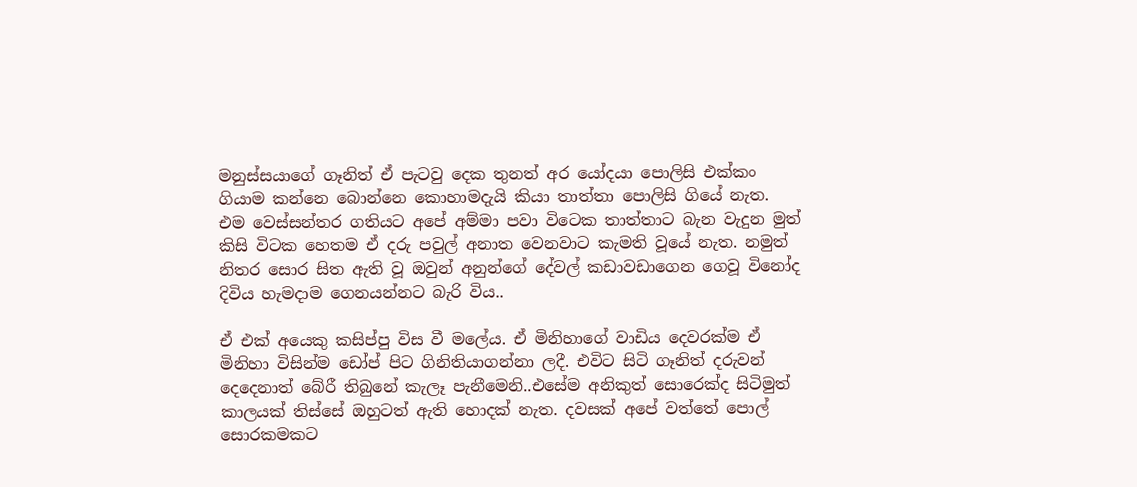මනුස්සයාගේ ගෑනිත් ඒ පැටවු දෙක තුනත් අර යෝදයා පොලිසි එක්කං ගියාම කන්නෙ බොන්නෙ කොහාමදැයි කියා තාත්තා පොලිසි ගියේ නැත. එම වෙස්සන්තර ගතියට අපේ අම්මා පවා විටෙක තාත්තාට බැන වැදුන මුත් කිසි විටක හෙතම ඒ දරු පවුල් අනාත වෙනවාට කැමති වූයේ නැත. නමුත් නිතර සොර සිත ඇති වූ ඔවුන් අනුන්ගේ දේවල් කඩාවඩාගෙන ගෙවූ විනෝද දිවිය හැමදාම ගෙනයන්නට බැරි විය..

ඒ එක් අයෙකු කසිප්පු විස වී මලේය. ඒ මිනිහාගේ වාඩිය දෙවරක්ම ඒ මිනිහා විසින්ම ඩෝප් පිට ගිනිතියාගන්නා ලදී. එවිට සිටි ගෑනිත් දරුවන් දෙදෙනාත් බේරී තිබුනේ කැලෑ පැනීමෙනි..එසේම අනිකුත් සොරෙක්ද සිටිමුත් කාලයක් තිස්සේ ඔහුටත් ඇති හොදක් නැත. දවසක් අපේ වත්තේ පොල් සොරකමකට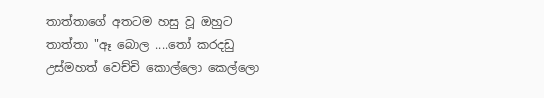තාත්තාගේ අතටම හසු වූ ඔහුට තාත්තා "ඈ බොල ....තෝ කරදඩු උස්මහත් වෙච්චි කොල්ලො කෙල්ලො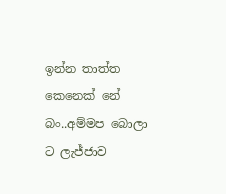ඉන්න තාත්ත කෙනෙක් නේ බං..අම්මප බොලා ට ලැජ්ජාව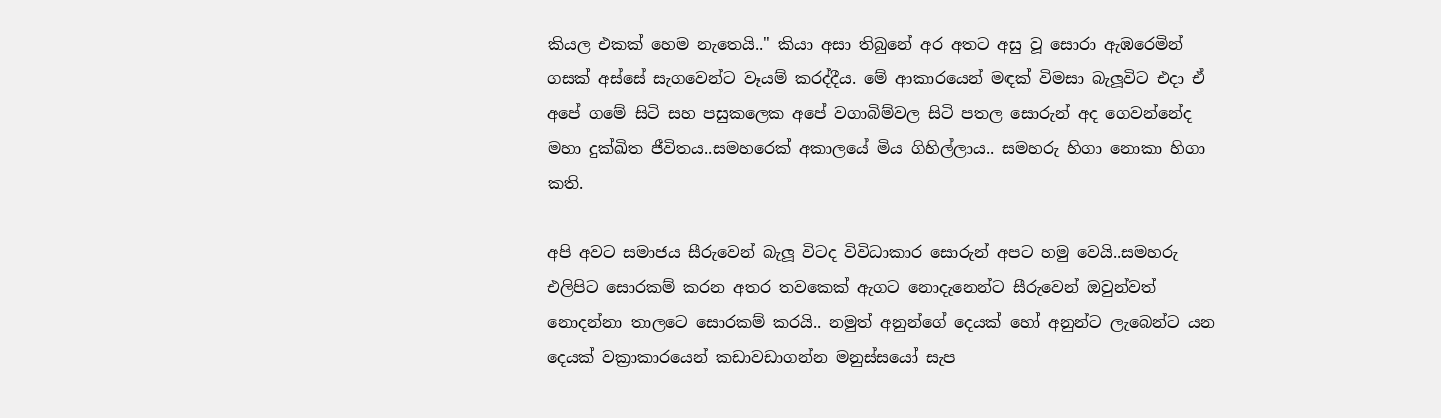කියල එකක් හෙම නැතෙයි.." කියා අසා තිබුනේ අර අතට අසු වූ සොරා ඇඹරෙමින් ගසක් අස්සේ සැගවෙන්ට වෑයම් කරද්දීය. මේ ආකාරයෙන් මඳක් විමසා බැලූවිට එදා ඒ අපේ ගමේ සිටි සහ පසුකලෙක අපේ වගාබිම්වල සිටි පතල සොරුන් අද ගෙවන්නේද මහා දුක්ඛිත ජීවිතය..සමහරෙක් අකාලයේ මිය ගිහිල්ලාය.. සමහරු හිගා නොකා හිගා කති.

අපි අවට සමාජය සීරුවෙන් බැලූ විටද විවිධාකාර සොරුන් අපට හමු වෙයි..සමහරු එලිපිට සොරකම් කරන අතර තවකෙක් ඇගට නොදැනෙන්ට සීරුවෙන් ඔවුන්වත් නොදන්නා තාලටෙ සොරකම් කරයි.. නමුත් අනුන්ගේ දෙයක් හෝ අනුන්ට ලැබෙන්ට යන දෙයක් වක්‍රාකාරයෙන් කඩාවඩාගන්න මනුස්සයෝ සැප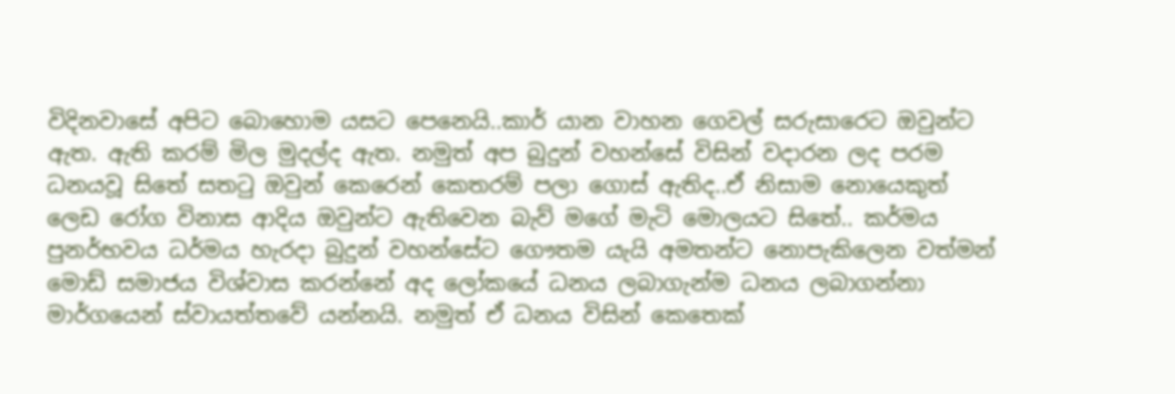විදිනවාසේ අපිට බොහොම යසට පෙනෙයි..කාර් යාන වාහන ගෙවල් සරුසාරෙට ඔවුන්ට ඇත. ඇති කරම් මිල මුදල්ද ඇත. නමුත් අප බුදුන් වහන්සේ විසින් වදාරන ලද පරම ධනයවූ සිතේ සතටු ඔවුන් කෙරෙන් කෙතරම් පලා ගොස් ඇතිද..ඒ නිසාම නොයෙකුත් ලෙඩ රෝග විනාස ආදිය ඔවුන්ට ඇතිවෙන බැව් මගේ මැටි මොලයට සිතේ.. කර්මය පුනර්භවය ධර්මය හැරදා බුදුන් වහන්සේට ගෞතම යැයි අමතන්ට නොපැකිලෙන වත්මන් මොඩ් සමාජය විශ්වාස කරන්නේ අද ලෝකයේ ධනය ලබාගැන්ම ධනය ලබාගන්නා මාර්ගයෙන් ස්වායත්තවේ යන්නයි. නමුත් ඒ ධනය විසින් කෙතෙක්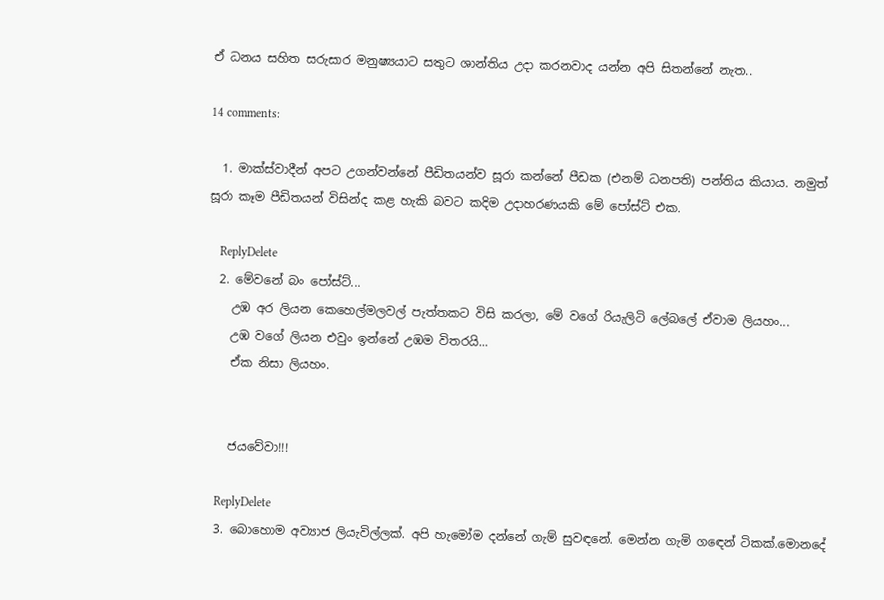ඒ ධනය සහිත සරුසාර මනුෂ්‍යයාට සතුට ශාන්තිය උදා කරනවාද යන්න අපි සිතන්නේ නැත..

14 comments:

  1. මාක්ස්වාදීන් අපට උගන්වන්නේ පීඩිතයන්ව සූරා කන්නේ පීඩක (එනම් ධනපති) පන්තිය කියාය. නමුත් සූරා කෑම පීඩිතයන් විසින්ද කළ හැකි බවට කදිම උදාහරණයකි මේ පෝස්ට් එක.

    ReplyDelete
  2. මේවනේ බං පෝස්ට්...
    උඹ අර ලියන කෙහෙල්මලවල් පැත්තකට විසි කරලා, මේ වගේ රියැලිටි ලේබලේ ඒවාම ලියහං...
    උඹ වගේ ලියන එවුං ඉන්නේ උඹම විතරයි...
    ඒක නිසා ලියහං.


    ජයවේවා!!!

    ReplyDelete
  3. බොහොම අව්‍යාජ ලියැවිල්ලක්. අපි හැමෝම දන්නේ ගැම් සුවඳනේ. මෙන්න ගැමි ගඳෙන් ටිකක්.මොනදේ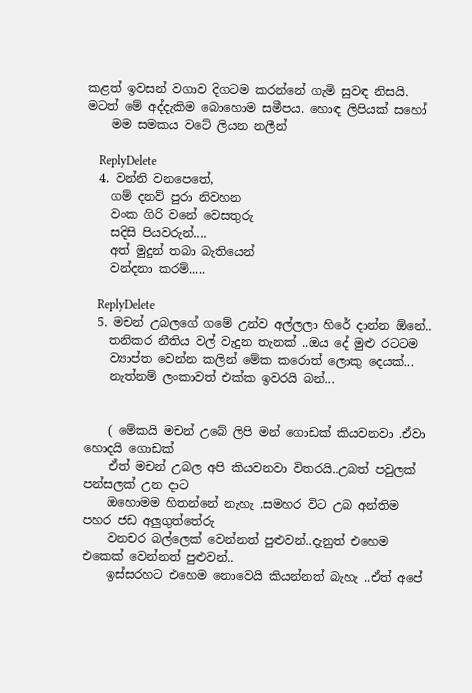කළත් ඉවසන් වගාව දිගටම කරන්නේ ගැමි සුවඳ නිසයි. මටත් මේ අද්දැකිම බොහොම සමීපය. හොඳ ලිපියක් සහෝ
    මම සමකය වටේ ලියන නලීන්

    ReplyDelete
  4. වන්නි වනපෙතේ,
    ගම් දනව් පුරා නිවහන
    වංක ගිරි වනේ වෙසතුරු
    සදිසි පියවරුන්....
    අත් මුදුන් තබා බැතියෙන්
    වන්දනා කරම්.....

    ReplyDelete
  5. මචන් උබලගේ ගමේ උන්ව අල්ලලා හිරේ දාන්න ඕනේ..
    තනිකර නීතිය වල් වැදුන තැනක් ..ඔය දේ මුළු රටටම
    ව්‍යාප්ත වෙන්න කලින් මේක කරොත් ලොකු දෙයක්...
    නැත්නම් ලංකාවත් එක්ක ඉවරයි බන්...


    ( මේකයි මචන් උබේ ලිපි මන් ගොඩක් කියවනවා .ඒවා හොදයි ගොඩක්
    ඒත් මචන් උබල අපි කියවනවා විතරයි..උබත් පවුලක් පන්සලක් උන දාට
    ඔහොමම හිතන්නේ නැහැ .සමහර විට උබ අන්තිම පහර ජඩ අලුගුත්තේරු
    වනචර බල්ලෙක් වෙන්නත් පුළුවන්..දැනුත් එහෙම එකෙක් වෙන්නත් පුළුවන්..
    ඉස්සරහට එහෙම නොවෙයි කියන්නත් බැහැ ..ඒත් අපේ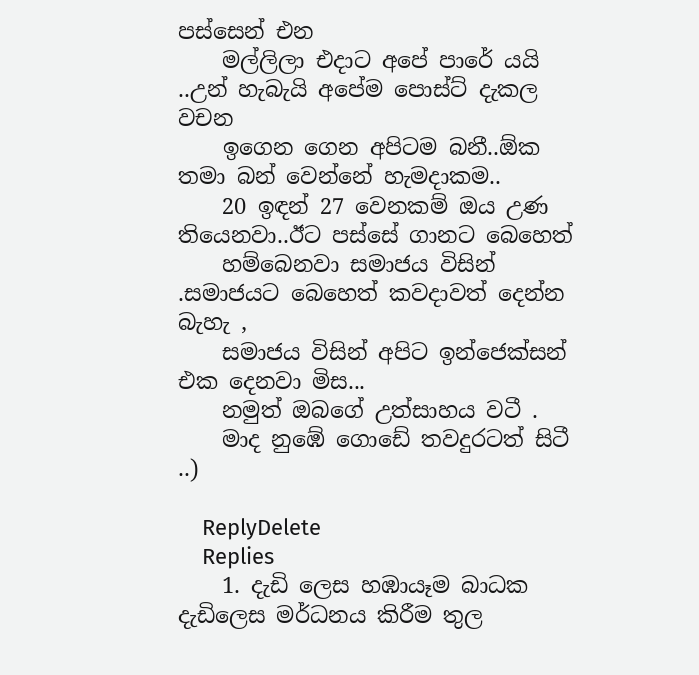පස්සෙන් එන
    මල්ලිලා එදාට අපේ පාරේ යයි ..උන් හැබැයි අපේම පොස්ට් දැකල වචන
    ඉගෙන ගෙන අපිටම බනී..ඕක තමා බන් වෙන්නේ හැමදාකම..
    20 ඉඳන් 27 වෙනකම් ඔය උණ තියෙනවා..ඊට පස්සේ ගානට බෙහෙත්
    හම්බෙනවා සමාජය විසින් .සමාජයට බෙහෙත් කවදාවත් දෙන්න බැහැ ,
    සමාජය විසින් අපිට ඉන්ජෙක්සන් එක දෙනවා මිස...
    නමුත් ඔබගේ උත්සාහය වටී .
    මාද නුඹේ ගොඩේ තවදුරටත් සිටී ..)

    ReplyDelete
    Replies
    1. දැඩි ලෙස හඹායෑම බාධක දැඩිලෙස මර්ධනය කිරීම තුල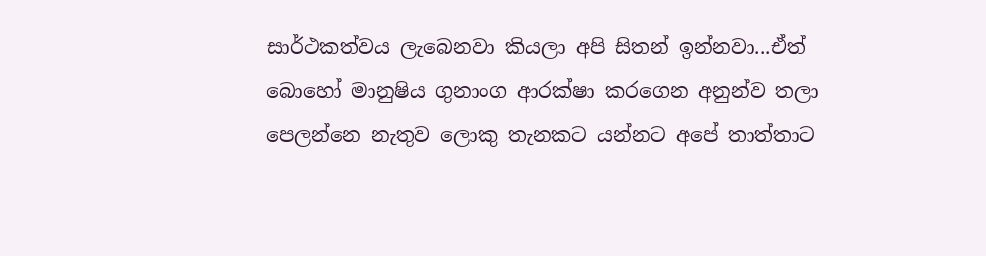සාර්ථකත්වය ලැබෙනවා කියලා අපි සිතන් ඉන්නවා...ඒත් බොහෝ මානුෂිය ගුනාංග ආරක්ෂා කරගෙන අනුන්ව තලා පෙලන්නෙ නැතුව ලොකු තැනකට යන්නට අපේ තාත්තාට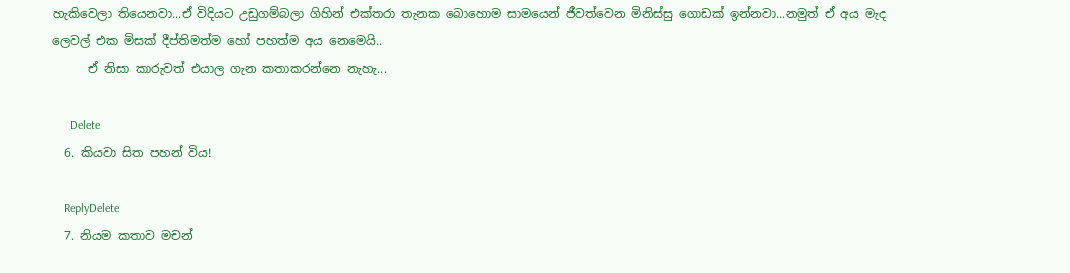හැකිවෙලා තියෙනවා...ඒ විදියට උඩුගම්බලා ගිහින් එක්තරා තැනක බොහොම සාමයෙන් ජීවත්වෙන මිනිස්සු ගොඩක් ඉන්නවා...නමුත් ඒ අය මැද ලෙවල් එක මිසක් දීප්තිමත්ම හෝ පහත්ම අය නෙමෙයි..
      ඒ නිසා කාරුවත් එයාල ගැන කතාකරන්නෙ නැහැ...

      Delete
  6. කියවා සිත පහන් විය!

    ReplyDelete
  7. නියම කතාව මචන්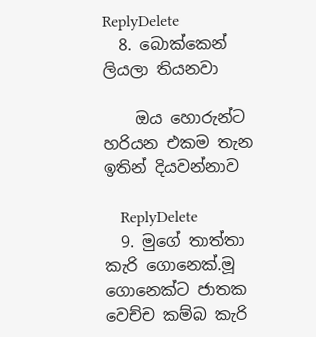ReplyDelete
  8. බොක්කෙන් ලියලා තියනවා

    ඔය හොරුන්ට හරියන එකම තැන ඉතින් දියවන්නාව

    ReplyDelete
  9. මුගේ තාත්තා කැරි ගොනෙක්.මූ ගොනෙක්ට ජාතක වෙච්ච කම්බ කැරි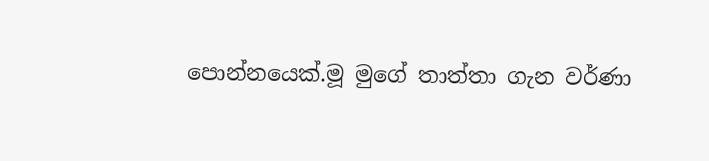පොන්නයෙක්.මූ මුගේ තාත්තා ගැන වර්ණා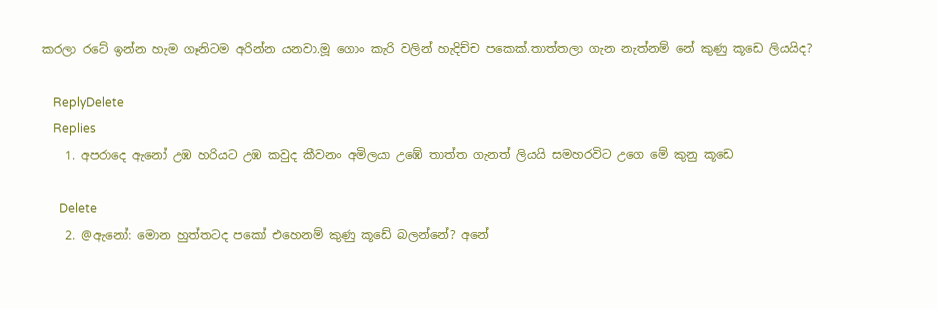කරලා රටේ ඉන්න හැම ගෑනිටම අරින්න යනවා.මූ ගොං කැරි වලින් හැදිච්ච පකෙක්.තාත්තලා ගැන නැත්නම් නේ කුණු කූඩෙ ලියයිද?

    ReplyDelete
    Replies
    1. අපරාදෙ ඇනෝ උඹ හරියට උඹ කවුද කීවනං අමිලයා උඹේ තාත්ත ගැනත් ලියයි සමහරවිට උගෙ මේ කුනු කූඩෙ

      Delete
    2. @ඇනෝ: මොන හුත්තටද පකෝ එහෙනම් කුණු කූඩේ බලන්නේ? අනේ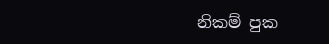නිකම් පුක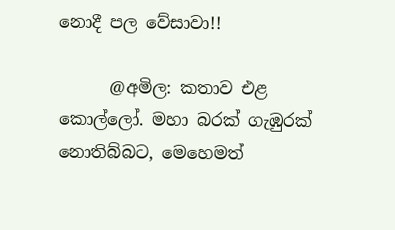නොදී පල වේසාවා!!

      @අමිල: කතාව එළ කොල්ලෝ. මහා බරක් ගැඹුරක් නොතිබ්බට, මෙහෙමත්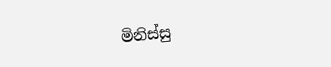මිනිස්සු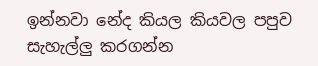ඉන්නවා නේද කියල කියවල පපුව සැහැල්ලු කරගන්න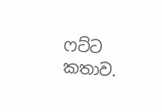ෆට්ට කතාව.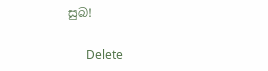සුබ!

      Delete